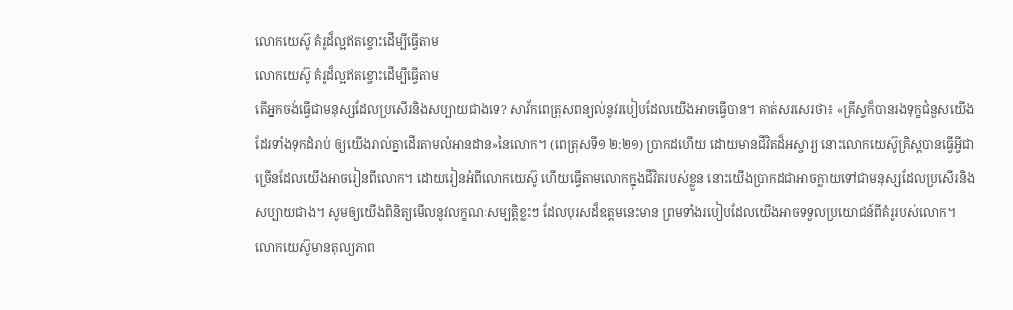លោកយេស៊ូ គំរូដ៏ល្អឥតខ្ចោះដើម្បីធ្វើតាម
លោកយេស៊ូ គំរូដ៏ល្អឥតខ្ចោះដើម្បីធ្វើតាម
តើអ្នកចង់ធ្វើជាមនុស្សដែលប្រសើរនិងសប្បាយជាងទេ? សាវ័កពេត្រុសពន្យល់នូវរបៀបដែលយើងអាចធ្វើបាន។ គាត់សរសេរថា៖ «គ្រីស្ទក៏បានរងទុក្ខជំនួសយើងដែរទាំងទុកដំរាប់ ឲ្យយើងរាល់គ្នាដើរតាមលំអានដាន»នៃលោក។ (ពេត្រុសទី១ ២:២១) ប្រាកដហើយ ដោយមានជីវិតដ៏អស្ចារ្យ នោះលោកយេស៊ូគ្រិស្តបានធ្វើអ្វីជាច្រើនដែលយើងអាចរៀនពីលោក។ ដោយរៀនអំពីលោកយេស៊ូ ហើយធ្វើតាមលោកក្នុងជីវិតរបស់ខ្លួន នោះយើងប្រាកដជាអាចក្លាយទៅជាមនុស្សដែលប្រសើរនិងសប្បាយជាង។ សូមឲ្យយើងពិនិត្យមើលនូវលក្ខណៈសម្បត្ដិខ្លះៗ ដែលបុរសដ៏ឧត្តមនេះមាន ព្រមទាំងរបៀបដែលយើងអាចទទួលប្រយោជន៍ពីគំរូរបស់លោក។
លោកយេស៊ូមានតុល្យភាព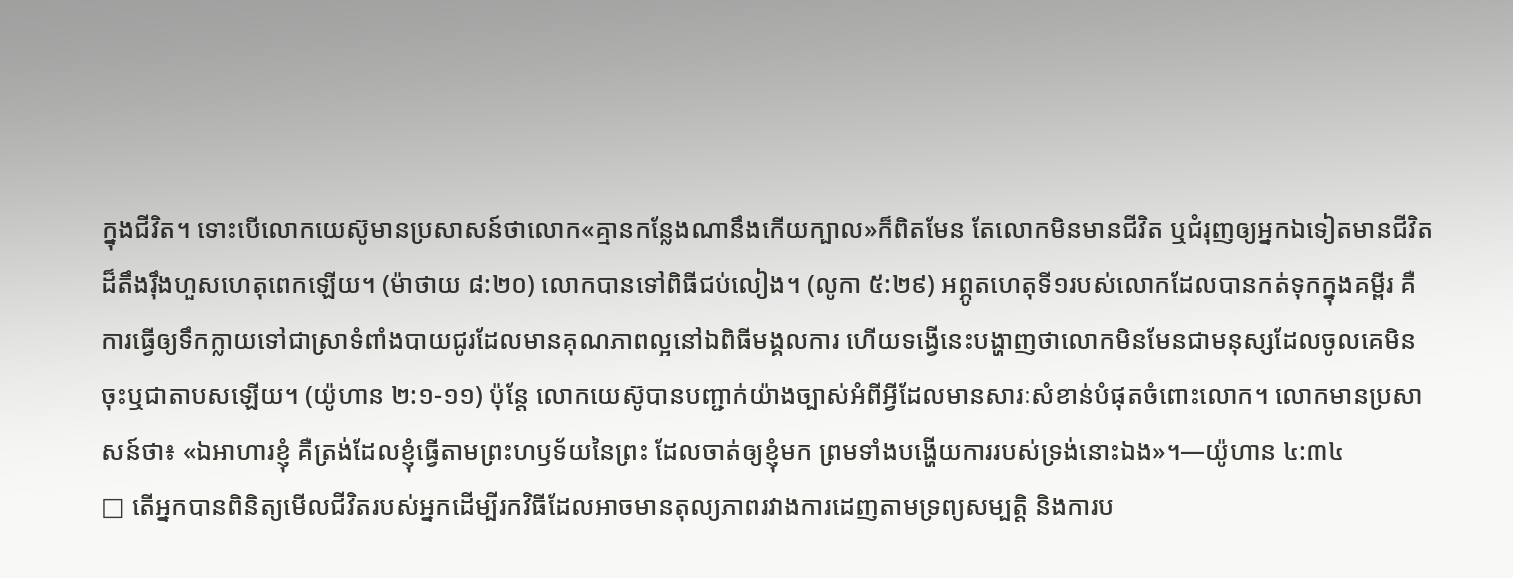ក្នុងជីវិត។ ទោះបើលោកយេស៊ូមានប្រសាសន៍ថាលោក«គ្មានកន្លែងណានឹងកើយក្បាល»ក៏ពិតមែន តែលោកមិនមានជីវិត ឬជំរុញឲ្យអ្នកឯទៀតមានជីវិតដ៏តឹងរ៉ឹងហួសហេតុពេកឡើយ។ (ម៉ាថាយ ៨:២០) លោកបានទៅពិធីជប់លៀង។ (លូកា ៥:២៩) អព្ភូតហេតុទី១របស់លោកដែលបានកត់ទុកក្នុងគម្ពីរ គឺការធ្វើឲ្យទឹកក្លាយទៅជាស្រាទំពាំងបាយជូរដែលមានគុណភាពល្អនៅឯពិធីមង្គលការ ហើយទង្វើនេះបង្ហាញថាលោកមិនមែនជាមនុស្សដែលចូលគេមិនចុះឬជាតាបសឡើយ។ (យ៉ូហាន ២:១-១១) ប៉ុន្តែ លោកយេស៊ូបានបញ្ជាក់យ៉ាងច្បាស់អំពីអ្វីដែលមានសារៈសំខាន់បំផុតចំពោះលោក។ លោកមានប្រសាសន៍ថា៖ «ឯអាហារខ្ញុំ គឺត្រង់ដែលខ្ញុំធ្វើតាមព្រះហឫទ័យនៃព្រះ ដែលចាត់ឲ្យខ្ញុំមក ព្រមទាំងបង្ហើយការរបស់ទ្រង់នោះឯង»។—យ៉ូហាន ៤:៣៤
□ តើអ្នកបានពិនិត្យមើលជីវិតរបស់អ្នកដើម្បីរកវិធីដែលអាចមានតុល្យភាពរវាងការដេញតាមទ្រព្យសម្បត្ដិ និងការប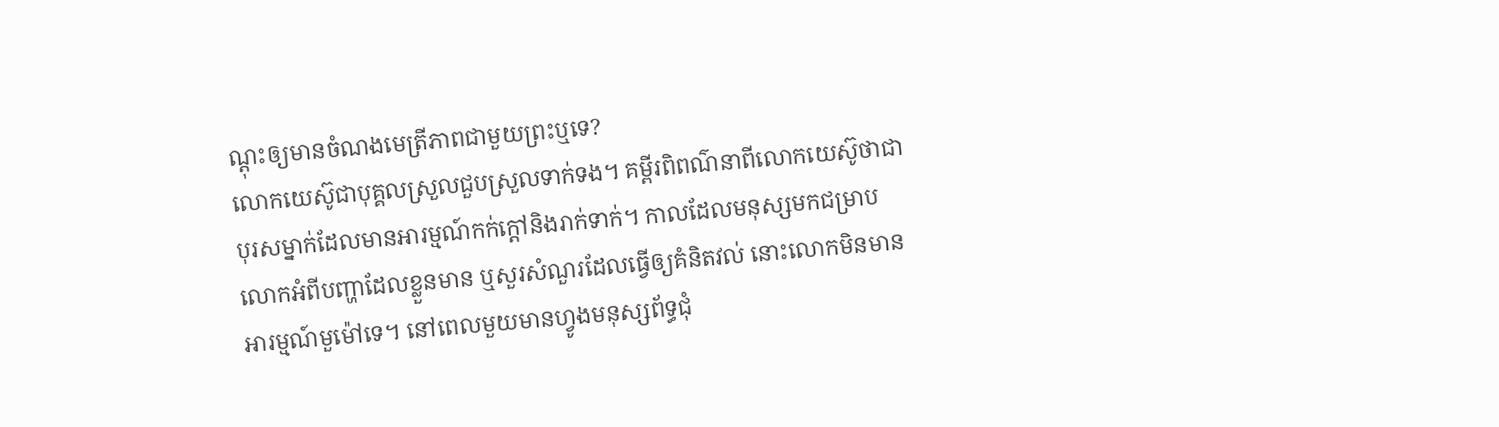ណ្ដុះឲ្យមានចំណងមេត្រីភាពជាមួយព្រះឬទេ?
លោកយេស៊ូជាបុគ្គលស្រួលជួបស្រួលទាក់ទង។ គម្ពីរពិពណ៌នាពីលោកយេស៊ូថាជាបុរសម្នាក់ដែលមានអារម្មណ៍កក់ក្ដៅនិងរាក់ទាក់។ កាលដែលមនុស្សមកជម្រាបលោកអំពីបញ្ហាដែលខ្លួនមាន ឬសួរសំណួរដែលធ្វើឲ្យគំនិតវល់ នោះលោកមិនមានអារម្មណ៍មួម៉ៅទេ។ នៅពេលមួយមានហ្វូងមនុស្សព័ទ្ធជុំ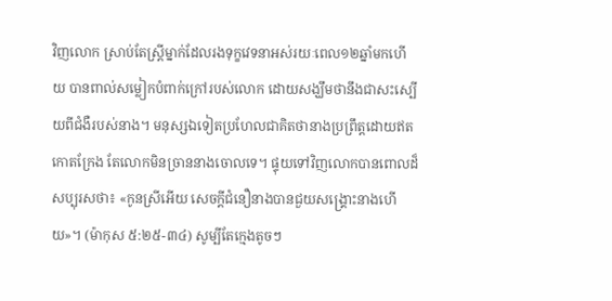វិញលោក ស្រាប់តែស្ត្រីម្នាក់ដែលរងទុក្ខវេទនាអស់រយៈពេល១២ឆ្នាំមកហើយ បានពាល់សម្លៀកបំពាក់ក្រៅរបស់លោក ដោយសង្ឃឹមថានឹងជាសះស្បើយពីជំងឺរបស់នាង។ មនុស្សឯទៀតប្រហែលជាគិតថានាងប្រព្រឹត្តដោយឥតកោតក្រែង តែលោកមិនច្រាននាងចោលទេ។ ផ្ទុយទៅវិញលោកបានពោលដ៏សប្បុរសថា៖ «កូនស្រីអើយ សេចក្ដីជំនឿនាងបានជួយសង្គ្រោះនាងហើយ»។ (ម៉ាកុស ៥:២៥-៣៤) សូម្បីតែក្មេងតូចៗ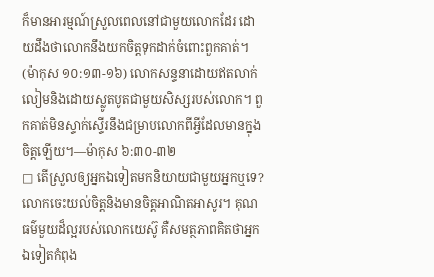ក៏មានអារម្មណ៍ស្រួលពេលនៅជាមួយលោកដែរ ដោយដឹងថាលោកនឹងយកចិត្តទុកដាក់ចំពោះពួកគាត់។ (ម៉ាកុស ១០:១៣-១៦) លោកសន្ទនាដោយឥតលាក់លៀមនិងដោយស្លូតបូតជាមួយសិស្សរបស់លោក។ ពួកគាត់មិនស្ទាក់ស្ទើរនឹងជម្រាបលោកពីអ្វីដែលមានក្នុងចិត្តឡើយ។—ម៉ាកុស ៦:៣០-៣២
□ តើស្រួលឲ្យអ្នកឯទៀតមកនិយាយជាមួយអ្នកឬទេ?
លោកចេះយល់ចិត្តនិងមានចិត្តអាណិតអាសូរ។ គុណធម៌មួយដ៏ល្អរបស់លោកយេស៊ូ គឺសមត្ថភាពគិតថាអ្នកឯទៀតកំពុង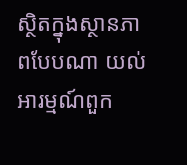ស្ថិតក្នុងស្ថានភាពបែបណា យល់អារម្មណ៍ពួក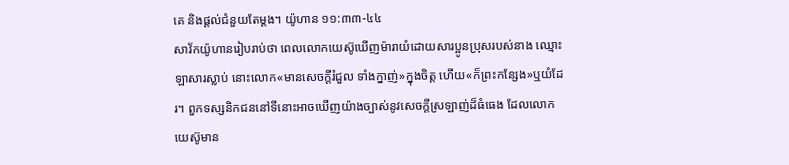គេ និងផ្ដល់ជំនួយតែម្ដង។ យ៉ូហាន ១១:៣៣-៤៤
សាវ័កយ៉ូហានរៀបរាប់ថា ពេលលោកយេស៊ូឃើញម៉ារាយំដោយសារប្អូនប្រុសរបស់នាង ឈ្មោះឡាសារស្លាប់ នោះលោក«មានសេចក្ដីរំជួល ទាំងក្នាញ់»ក្នុងចិត្ត ហើយ«ក៏ព្រះកន្សែង»ឬយំដែរ។ ពួកទស្សនិកជននៅទីនោះអាចឃើញយ៉ាងច្បាស់នូវសេចក្ដីស្រឡាញ់ដ៏ធំធេង ដែលលោកយេស៊ូមាន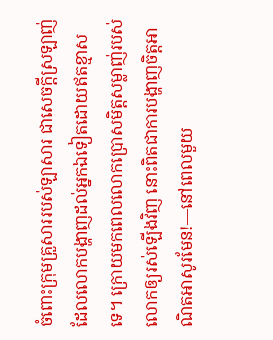ចំពោះក្រុមគ្រួសាររបស់ឡាសារ ជាសេចក្ដីស្រឡាញ់ដែលលោកបង្ហាញដល់អ្នកឯទៀតដោយឥតខ្មាសទេ។ ក្រោយមកពេលលោកប្រោសមិត្តសម្លាញ់របស់លោកឲ្យរស់ឡើងវិញ នោះពិតជាការបង្ហាញចិត្តអាណិតអាសូរមែន!—នៅពេលមួយ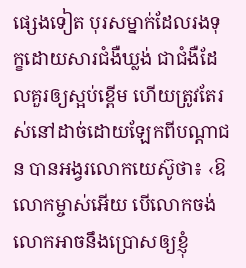ផ្សេងទៀត បុរសម្នាក់ដែលរងទុក្ខដោយសារជំងឺឃ្លង់ ជាជំងឺដែលគួរឲ្យស្អប់ខ្ពើម ហើយត្រូវតែរស់នៅដាច់ដោយឡែកពីបណ្ដាជន បានអង្វរលោកយេស៊ូថា៖ ‹ឱលោកម្ចាស់អើយ បើលោកចង់ លោកអាចនឹងប្រោសឲ្យខ្ញុំ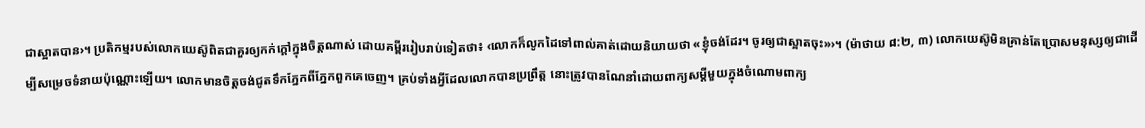ជាស្អាតបាន›។ ប្រតិកម្មរបស់លោកយេស៊ូពិតជាគួរឲ្យកក់ក្ដៅក្នុងចិត្តណាស់ ដោយគម្ពីររៀបរាប់ទៀតថា៖ ‹លោកក៏លូកដៃទៅពាល់គាត់ដោយនិយាយថា «ខ្ញុំចង់ដែរ។ ចូរឲ្យជាស្អាតចុះ»›។ (ម៉ាថាយ ៨:២, ៣) លោកយេស៊ូមិនគ្រាន់តែប្រោសមនុស្សឲ្យជាដើម្បីសម្រេចទំនាយប៉ុណ្ណោះឡើយ។ លោកមានចិត្តចង់ជូតទឹកភ្នែកពីភ្នែកពួកគេចេញ។ គ្រប់ទាំងអ្វីដែលលោកបានប្រព្រឹត្ត នោះត្រូវបានណែនាំដោយពាក្យសម្ដីមួយក្នុងចំណោមពាក្យ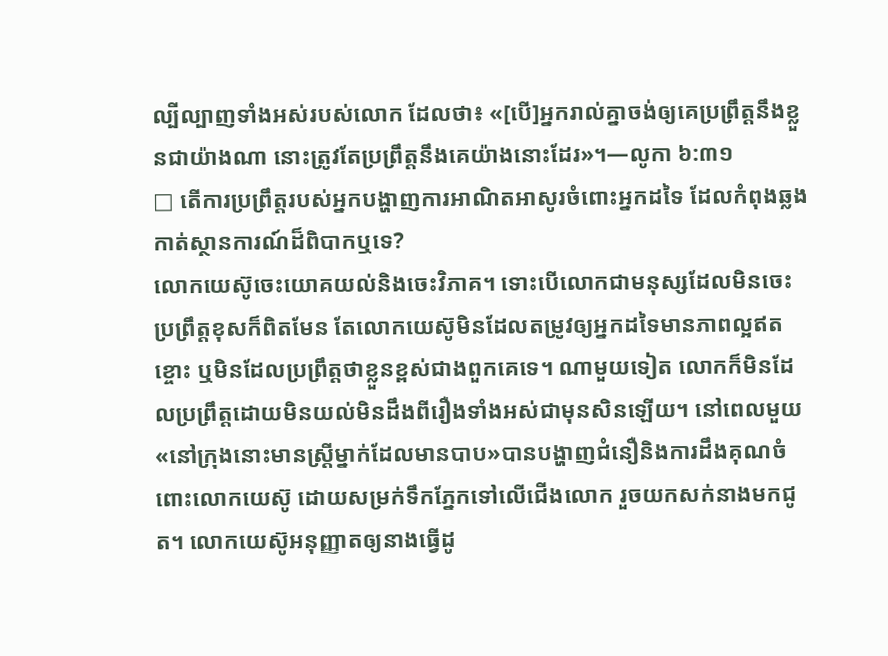ល្បីល្បាញទាំងអស់របស់លោក ដែលថា៖ «[បើ]អ្នករាល់គ្នាចង់ឲ្យគេប្រព្រឹត្តនឹងខ្លួនជាយ៉ាងណា នោះត្រូវតែប្រព្រឹត្តនឹងគេយ៉ាងនោះដែរ»។—លូកា ៦:៣១
□ តើការប្រព្រឹត្តរបស់អ្នកបង្ហាញការអាណិតអាសូរចំពោះអ្នកដទៃ ដែលកំពុងឆ្លងកាត់ស្ថានការណ៍ដ៏ពិបាកឬទេ?
លោកយេស៊ូចេះយោគយល់និងចេះវិភាគ។ ទោះបើលោកជាមនុស្សដែលមិនចេះប្រព្រឹត្តខុសក៏ពិតមែន តែលោកយេស៊ូមិនដែលតម្រូវឲ្យអ្នកដទៃមានភាពល្អឥតខ្ចោះ ឬមិនដែលប្រព្រឹត្តថាខ្លួនខ្ពស់ជាងពួកគេទេ។ ណាមួយទៀត លោកក៏មិនដែលប្រព្រឹត្តដោយមិនយល់មិនដឹងពីរឿងទាំងអស់ជាមុនសិនឡើយ។ នៅពេលមួយ «នៅក្រុងនោះមានស្ត្រីម្នាក់ដែលមានបាប»បានបង្ហាញជំនឿនិងការដឹងគុណចំពោះលោកយេស៊ូ ដោយសម្រក់ទឹកភ្នែកទៅលើជើងលោក រួចយកសក់នាងមកជូត។ លោកយេស៊ូអនុញ្ញាតឲ្យនាងធ្វើដូ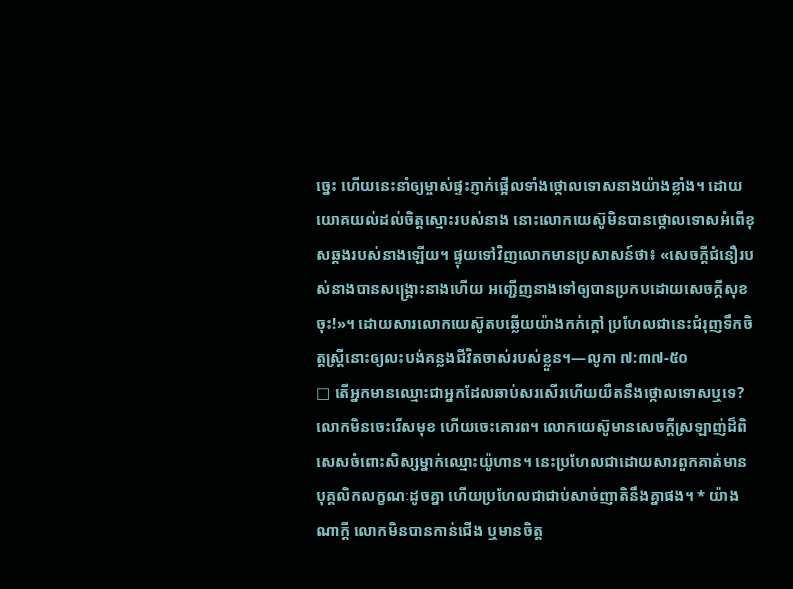ច្នេះ ហើយនេះនាំឲ្យម្ចាស់ផ្ទះភ្ញាក់ផ្អើលទាំងថ្កោលទោសនាងយ៉ាងខ្លាំង។ ដោយយោគយល់ដល់ចិត្តស្មោះរបស់នាង នោះលោកយេស៊ូមិនបានថ្កោលទោសអំពើខុសឆ្គងរបស់នាងឡើយ។ ផ្ទុយទៅវិញលោកមានប្រសាសន៍ថា៖ «សេចក្ដីជំនឿរបស់នាងបានសង្គ្រោះនាងហើយ អញ្ជើញនាងទៅឲ្យបានប្រកបដោយសេចក្ដីសុខចុះ!»។ ដោយសារលោកយេស៊ូតបឆ្លើយយ៉ាងកក់ក្ដៅ ប្រហែលជានេះជំរុញទឹកចិត្តស្ត្រីនោះឲ្យលះបង់គន្លងជីវិតចាស់របស់ខ្លួន។—លូកា ៧:៣៧-៥០
□ តើអ្នកមានឈ្មោះជាអ្នកដែលឆាប់សរសើរហើយយឺតនឹងថ្កោលទោសឬទេ?
លោកមិនចេះរើសមុខ ហើយចេះគោរព។ លោកយេស៊ូមានសេចក្ដីស្រឡាញ់ដ៏ពិសេសចំពោះសិស្សម្នាក់ឈ្មោះយ៉ូហាន។ នេះប្រហែលជាដោយសារពួកគាត់មានបុគ្គលិកលក្ខណៈដូចគ្នា ហើយប្រហែលជាជាប់សាច់ញាតិនឹងគ្នាផង។ * យ៉ាងណាក្ដី លោកមិនបានកាន់ជើង ឬមានចិត្ត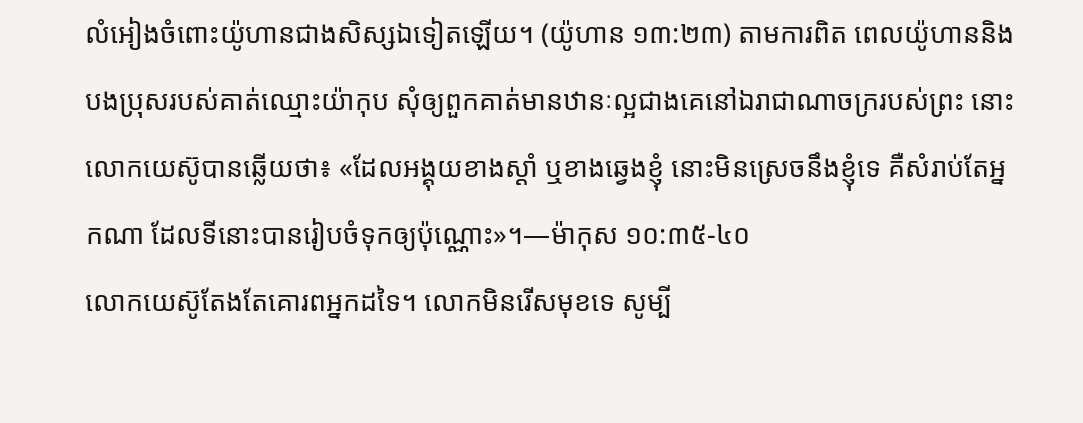លំអៀងចំពោះយ៉ូហានជាងសិស្សឯទៀតឡើយ។ (យ៉ូហាន ១៣:២៣) តាមការពិត ពេលយ៉ូហាននិងបងប្រុសរបស់គាត់ឈ្មោះយ៉ាកុប សុំឲ្យពួកគាត់មានឋានៈល្អជាងគេនៅឯរាជាណាចក្ររបស់ព្រះ នោះលោកយេស៊ូបានឆ្លើយថា៖ «ដែលអង្គុយខាងស្ដាំ ឬខាងឆ្វេងខ្ញុំ នោះមិនស្រេចនឹងខ្ញុំទេ គឺសំរាប់តែអ្នកណា ដែលទីនោះបានរៀបចំទុកឲ្យប៉ុណ្ណោះ»។—ម៉ាកុស ១០:៣៥-៤០
លោកយេស៊ូតែងតែគោរពអ្នកដទៃ។ លោកមិនរើសមុខទេ សូម្បី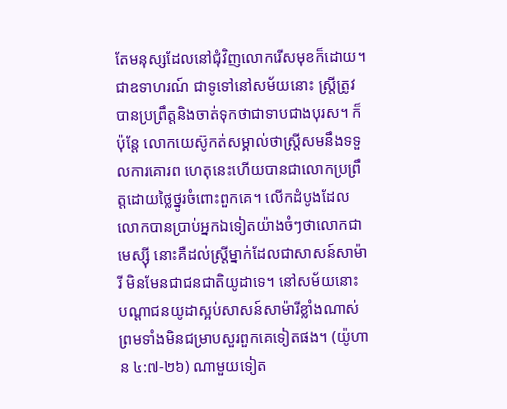តែមនុស្សដែលនៅជុំវិញលោករើសមុខក៏ដោយ។ ជាឧទាហរណ៍ ជាទូទៅនៅសម័យនោះ ស្ត្រីត្រូវបានប្រព្រឹត្តនិងចាត់ទុកថាជាទាបជាងបុរស។ ក៏ប៉ុន្តែ លោកយេស៊ូកត់សម្គាល់ថាស្ត្រីសមនឹងទទួលការគោរព ហេតុនេះហើយបានជាលោកប្រព្រឹត្តដោយថ្លៃថ្នូរចំពោះពួកគេ។ លើកដំបូងដែលលោកបានប្រាប់អ្នកឯទៀតយ៉ាងចំៗថាលោកជាមេស្ស៊ី នោះគឺដល់ស្ត្រីម្នាក់ដែលជាសាសន៍សាម៉ារី មិនមែនជាជនជាតិយូដាទេ។ នៅសម័យនោះ បណ្ដាជនយូដាស្អប់សាសន៍សាម៉ារីខ្លាំងណាស់ ព្រមទាំងមិនជម្រាបសួរពួកគេទៀតផង។ (យ៉ូហាន ៤:៧-២៦) ណាមួយទៀត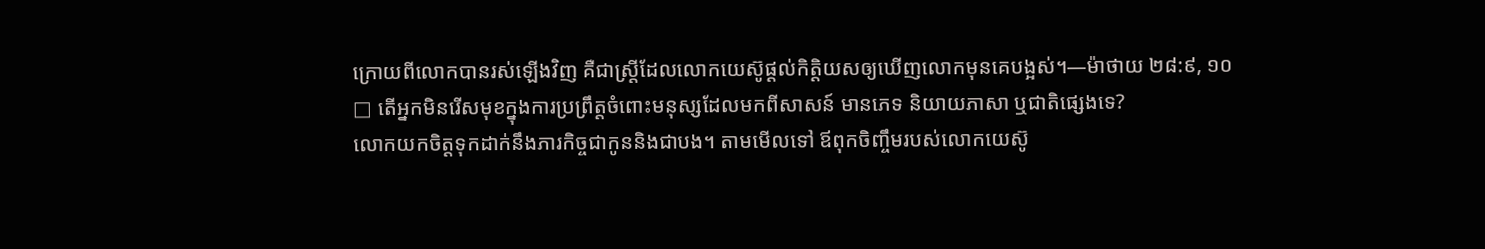ក្រោយពីលោកបានរស់ឡើងវិញ គឺជាស្ត្រីដែលលោកយេស៊ូផ្ដល់កិត្ដិយសឲ្យឃើញលោកមុនគេបង្អស់។—ម៉ាថាយ ២៨:៩, ១០
□ តើអ្នកមិនរើសមុខក្នុងការប្រព្រឹត្តចំពោះមនុស្សដែលមកពីសាសន៍ មានភេទ និយាយភាសា ឬជាតិផ្សេងទេ?
លោកយកចិត្តទុកដាក់នឹងភារកិច្ចជាកូននិងជាបង។ តាមមើលទៅ ឪពុកចិញ្ចឹមរបស់លោកយេស៊ូ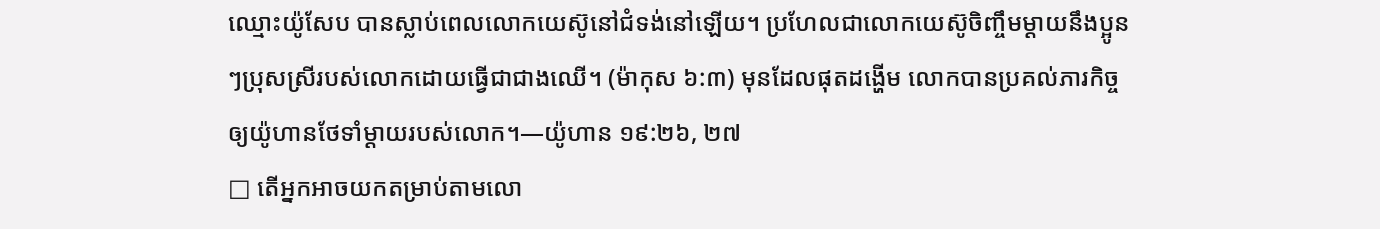ឈ្មោះយ៉ូសែប បានស្លាប់ពេលលោកយេស៊ូនៅជំទង់នៅឡើយ។ ប្រហែលជាលោកយេស៊ូចិញ្ចឹមម្ដាយនឹងប្អូនៗប្រុសស្រីរបស់លោកដោយធ្វើជាជាងឈើ។ (ម៉ាកុស ៦:៣) មុនដែលផុតដង្ហើម លោកបានប្រគល់ភារកិច្ចឲ្យយ៉ូហានថែទាំម្ដាយរបស់លោក។—យ៉ូហាន ១៩:២៦, ២៧
□ តើអ្នកអាចយកតម្រាប់តាមលោ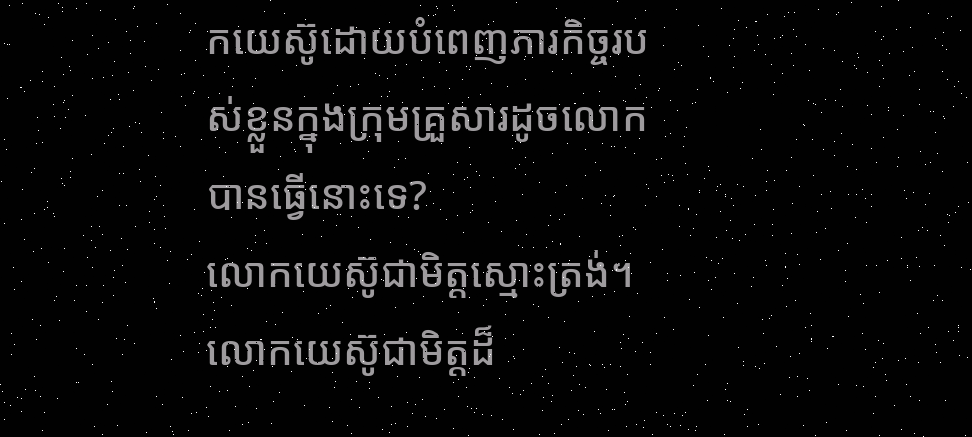កយេស៊ូដោយបំពេញភារកិច្ចរបស់ខ្លួនក្នុងក្រុមគ្រួសារដូចលោកបានធ្វើនោះទេ?
លោកយេស៊ូជាមិត្តស្មោះត្រង់។ លោកយេស៊ូជាមិត្តដ៏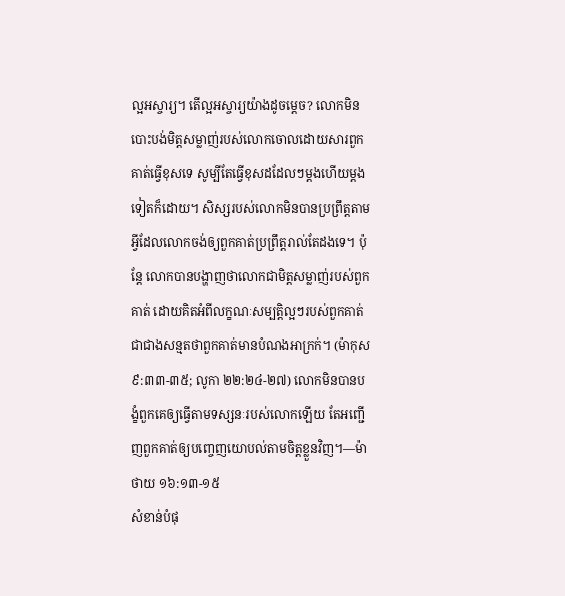ល្អអស្ចារ្យ។ តើល្អអស្ចារ្យយ៉ាងដូចម្ដេច? លោកមិនបោះបង់មិត្តសម្លាញ់របស់លោកចោលដោយសារពួកគាត់ធ្វើខុសទេ សូម្បីតែធ្វើខុសដដែលៗម្ដងហើយម្ដងទៀតក៏ដោយ។ សិស្សរបស់លោកមិនបានប្រព្រឹត្តតាមអ្វីដែលលោកចង់ឲ្យពួកគាត់ប្រព្រឹត្តរាល់តែដងទេ។ ប៉ុន្តែ លោកបានបង្ហាញថាលោកជាមិត្តសម្លាញ់របស់ពួកគាត់ ដោយគិតអំពីលក្ខណៈសម្បត្ដិល្អៗរបស់ពួកគាត់ ជាជាងសន្មតថាពួកគាត់មានបំណងអាក្រក់។ (ម៉ាកុស ៩:៣៣-៣៥; លូកា ២២:២៤-២៧) លោកមិនបានបង្ខំពួកគេឲ្យធ្វើតាមទស្សនៈរបស់លោកឡើយ តែអញ្ជើញពួកគាត់ឲ្យបញ្ចេញយោបល់តាមចិត្តខ្លួនវិញ។—ម៉ាថាយ ១៦:១៣-១៥
សំខាន់បំផុ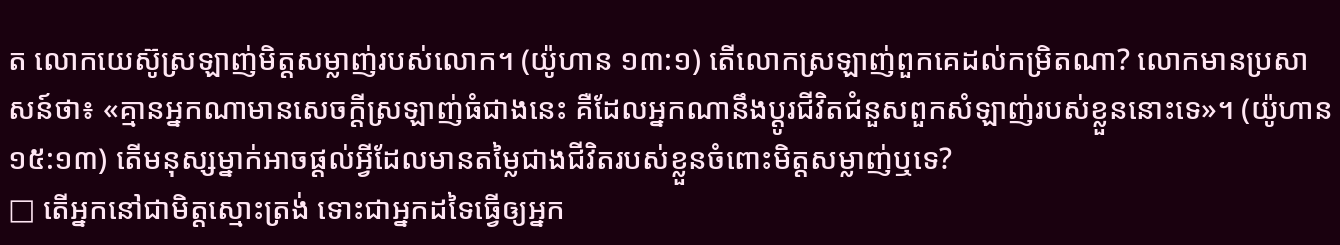ត លោកយេស៊ូស្រឡាញ់មិត្តសម្លាញ់របស់លោក។ (យ៉ូហាន ១៣:១) តើលោកស្រឡាញ់ពួកគេដល់កម្រិតណា? លោកមានប្រសាសន៍ថា៖ «គ្មានអ្នកណាមានសេចក្ដីស្រឡាញ់ធំជាងនេះ គឺដែលអ្នកណានឹងប្ដូរជីវិតជំនួសពួកសំឡាញ់របស់ខ្លួននោះទេ»។ (យ៉ូហាន ១៥:១៣) តើមនុស្សម្នាក់អាចផ្ដល់អ្វីដែលមានតម្លៃជាងជីវិតរបស់ខ្លួនចំពោះមិត្តសម្លាញ់ឬទេ?
□ តើអ្នកនៅជាមិត្តស្មោះត្រង់ ទោះជាអ្នកដទៃធ្វើឲ្យអ្នក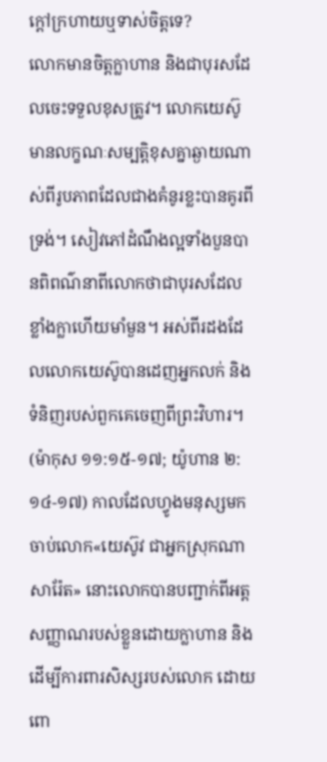ក្ដៅក្រហាយឬទាស់ចិត្តទេ?
លោកមានចិត្តក្លាហាន និងជាបុរសដែលចេះទទួលខុសត្រូវ។ លោកយេស៊ូមានលក្ខណៈសម្បត្ដិខុសគ្នាឆ្ងាយណាស់ពីរូបភាពដែលជាងគំនូរខ្លះបានគូរពីទ្រង់។ សៀវភៅដំណឹងល្អទាំងបួនបានពិពណ៌នាពីលោកថាជាបុរសដែលខ្លាំងក្លាហើយមាំមួន។ អស់ពីរដងដែលលោកយេស៊ូបានដេញអ្នកលក់ និងទំនិញរបស់ពួកគេចេញពីព្រះវិហារ។ (ម៉ាកុស ១១:១៥-១៧; យ៉ូហាន ២:១៤-១៧) កាលដែលហ្វូងមនុស្សមកចាប់លោក«យេស៊ូវ ជាអ្នកស្រុកណាសារ៉ែត» នោះលោកបានបញ្ជាក់ពីអត្តសញ្ញាណរបស់ខ្លួនដោយក្លាហាន និងដើម្បីការពារសិស្សរបស់លោក ដោយពោ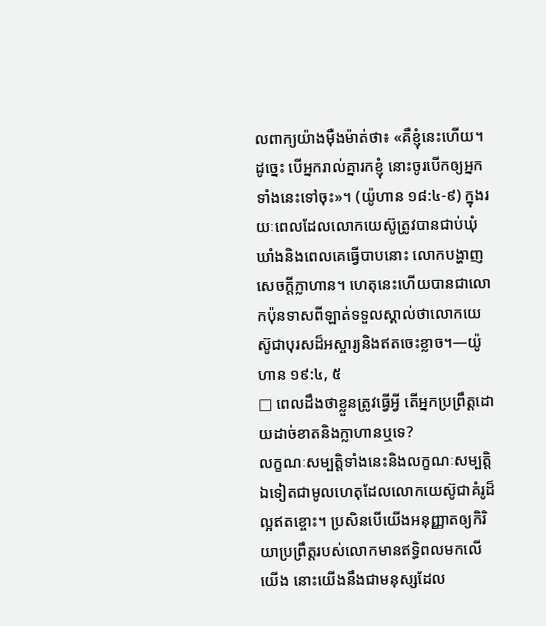លពាក្យយ៉ាងម៉ឺងម៉ាត់ថា៖ «គឺខ្ញុំនេះហើយ។ ដូច្នេះ បើអ្នករាល់គ្នារកខ្ញុំ នោះចូរបើកឲ្យអ្នកទាំងនេះទៅចុះ»។ (យ៉ូហាន ១៨:៤-៩) ក្នុងរយៈពេលដែលលោកយេស៊ូត្រូវបានជាប់ឃុំឃាំងនិងពេលគេធ្វើបាបនោះ លោកបង្ហាញសេចក្ដីក្លាហាន។ ហេតុនេះហើយបានជាលោកប៉ុនទាសពីឡាត់ទទួលស្គាល់ថាលោកយេស៊ូជាបុរសដ៏អស្ចារ្យនិងឥតចេះខ្លាច។—យ៉ូហាន ១៩:៤, ៥
□ ពេលដឹងថាខ្លួនត្រូវធ្វើអ្វី តើអ្នកប្រព្រឹត្តដោយដាច់ខាតនិងក្លាហានឬទេ?
លក្ខណៈសម្បត្ដិទាំងនេះនិងលក្ខណៈសម្បត្ដិឯទៀតជាមូលហេតុដែលលោកយេស៊ូជាគំរូដ៏ល្អឥតខ្ចោះ។ ប្រសិនបើយើងអនុញ្ញាតឲ្យកិរិយាប្រព្រឹត្តរបស់លោកមានឥទ្ធិពលមកលើយើង នោះយើងនឹងជាមនុស្សដែល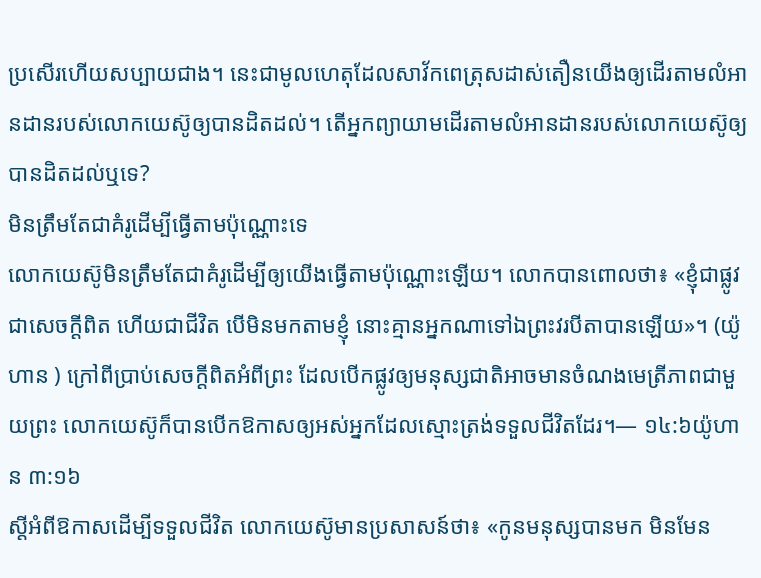ប្រសើរហើយសប្បាយជាង។ នេះជាមូលហេតុដែលសាវ័កពេត្រុសដាស់តឿនយើងឲ្យដើរតាមលំអានដានរបស់លោកយេស៊ូឲ្យបានដិតដល់។ តើអ្នកព្យាយាមដើរតាមលំអានដានរបស់លោកយេស៊ូឲ្យបានដិតដល់ឬទេ?
មិនត្រឹមតែជាគំរូដើម្បីធ្វើតាមប៉ុណ្ណោះទេ
លោកយេស៊ូមិនត្រឹមតែជាគំរូដើម្បីឲ្យយើងធ្វើតាមប៉ុណ្ណោះឡើយ។ លោកបានពោលថា៖ «ខ្ញុំជាផ្លូវ ជាសេចក្ដីពិត ហើយជាជីវិត បើមិនមកតាមខ្ញុំ នោះគ្មានអ្នកណាទៅឯព្រះវរបីតាបានឡើយ»។ (យ៉ូហាន ) ក្រៅពីប្រាប់សេចក្ដីពិតអំពីព្រះ ដែលបើកផ្លូវឲ្យមនុស្សជាតិអាចមានចំណងមេត្រីភាពជាមួយព្រះ លោកយេស៊ូក៏បានបើកឱកាសឲ្យអស់អ្នកដែលស្មោះត្រង់ទទួលជីវិតដែរ។— ១៤:៦យ៉ូហាន ៣:១៦
ស្តីអំពីឱកាសដើម្បីទទួលជីវិត លោកយេស៊ូមានប្រសាសន៍ថា៖ «កូនមនុស្សបានមក មិនមែន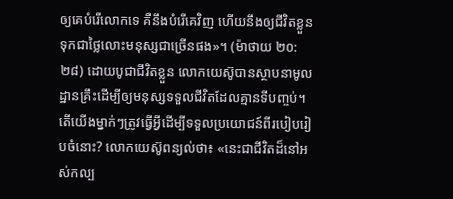ឲ្យគេបំរើលោកទេ គឺនឹងបំរើគេវិញ ហើយនឹងឲ្យជីវិតខ្លួន ទុកជាថ្លៃលោះមនុស្សជាច្រើនផង»។ (ម៉ាថាយ ២០:២៨) ដោយបូជាជីវិតខ្លួន លោកយេស៊ូបានស្ថាបនាមូលដ្ឋានគ្រឹះដើម្បីឲ្យមនុស្សទទួលជីវិតដែលគ្មានទីបញ្ចប់។ តើយើងម្នាក់ៗត្រូវធ្វើអ្វីដើម្បីទទួលប្រយោជន៍ពីរបៀបរៀបចំនោះ? លោកយេស៊ូពន្យល់ថា៖ «នេះជាជីវិតដ៏នៅអស់កល្ប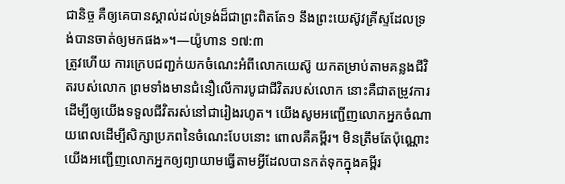ជានិច្ច គឺឲ្យគេបានស្គាល់ដល់ទ្រង់ដ៏ជាព្រះពិតតែ១ នឹងព្រះយេស៊ូវគ្រីស្ទដែលទ្រង់បានចាត់ឲ្យមកផង»។—យ៉ូហាន ១៧:៣
ត្រូវហើយ ការក្រេបជញ្ជក់យកចំណេះអំពីលោកយេស៊ូ យកតម្រាប់តាមគន្លងជីវិតរបស់លោក ព្រមទាំងមានជំនឿលើការបូជាជីវិតរបស់លោក នោះគឺជាតម្រូវការដើម្បីឲ្យយើងទទួលជីវិតរស់នៅជារៀងរហូត។ យើងសូមអញ្ជើញលោកអ្នកចំណាយពេលដើម្បីសិក្សាប្រភពនៃចំណេះបែបនោះ ពោលគឺគម្ពីរ។ មិនត្រឹមតែប៉ុណ្ណោះ យើងអញ្ជើញលោកអ្នកឲ្យព្យាយាមធ្វើតាមអ្វីដែលបានកត់ទុកក្នុងគម្ពីរ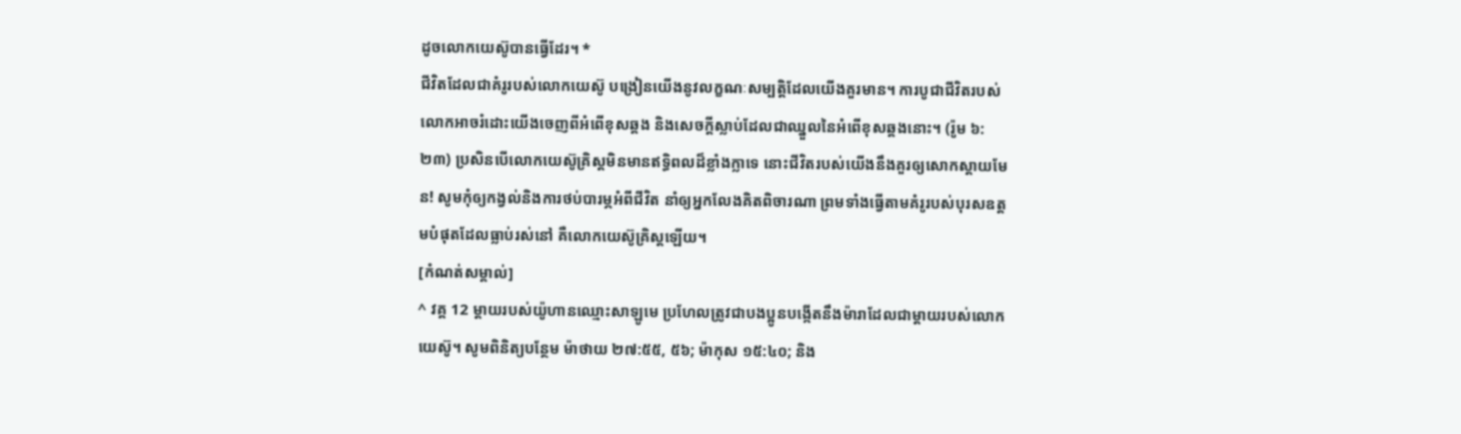ដូចលោកយេស៊ូបានធ្វើដែរ។ *
ជីវិតដែលជាគំរូរបស់លោកយេស៊ូ បង្រៀនយើងនូវលក្ខណៈសម្បត្ដិដែលយើងគួរមាន។ ការបូជាជីវិតរបស់លោកអាចរំដោះយើងចេញពីអំពើខុសឆ្គង និងសេចក្ដីស្លាប់ដែលជាឈ្នួលនៃអំពើខុសឆ្គងនោះ។ (រ៉ូម ៦:២៣) ប្រសិនបើលោកយេស៊ូគ្រិស្តមិនមានឥទ្ធិពលដ៏ខ្លាំងក្លាទេ នោះជីវិតរបស់យើងនឹងគួរឲ្យសោកស្ដាយមែន! សូមកុំឲ្យកង្វល់និងការថប់បារម្ភអំពីជីវិត នាំឲ្យអ្នកលែងគិតពិចារណា ព្រមទាំងធ្វើតាមគំរូរបស់បុរសឧត្តមបំផុតដែលធ្លាប់រស់នៅ គឺលោកយេស៊ូគ្រិស្តឡើយ។
[កំណត់សម្គាល់]
^ វគ្គ 12 ម្ដាយរបស់យ៉ូហានឈ្មោះសាឡូមេ ប្រហែលត្រូវជាបងប្អូនបង្កើតនឹងម៉ារាដែលជាម្ដាយរបស់លោកយេស៊ូ។ សូមពិនិត្យបន្ថែម ម៉ាថាយ ២៧:៥៥, ៥៦; ម៉ាកុស ១៥:៤០; និង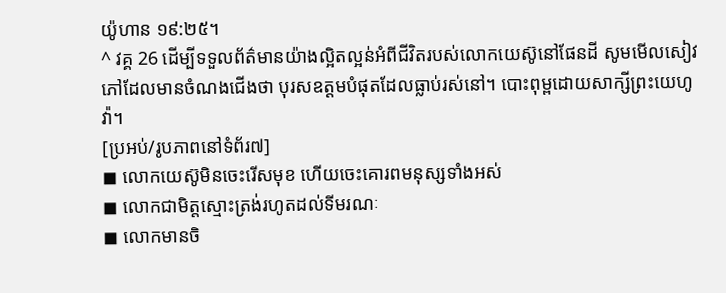យ៉ូហាន ១៩:២៥។
^ វគ្គ 26 ដើម្បីទទួលព័ត៌មានយ៉ាងល្អិតល្អន់អំពីជីវិតរបស់លោកយេស៊ូនៅផែនដី សូមមើលសៀវភៅដែលមានចំណងជើងថា បុរសឧត្តមបំផុតដែលធ្លាប់រស់នៅ។ បោះពុម្ពដោយសាក្សីព្រះយេហូវ៉ា។
[ប្រអប់/រូបភាពនៅទំព័រ៧]
◼ លោកយេស៊ូមិនចេះរើសមុខ ហើយចេះគោរពមនុស្សទាំងអស់
◼ លោកជាមិត្តស្មោះត្រង់រហូតដល់ទីមរណៈ
◼ លោកមានចិ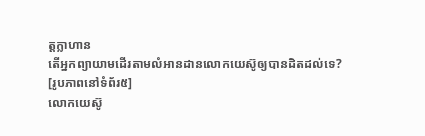ត្តក្លាហាន
តើអ្នកព្យាយាមដើរតាមលំអានដានលោកយេស៊ូឲ្យបានដិតដល់ទេ?
[រូបភាពនៅទំព័រ៥]
លោកយេស៊ូ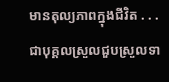មានតុល្យភាពក្នុងជីវិត . . .
ជាបុគ្គលស្រួលជួបស្រួលទា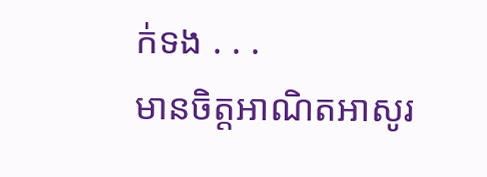ក់ទង . . .
មានចិត្តអាណិតអាសូរ